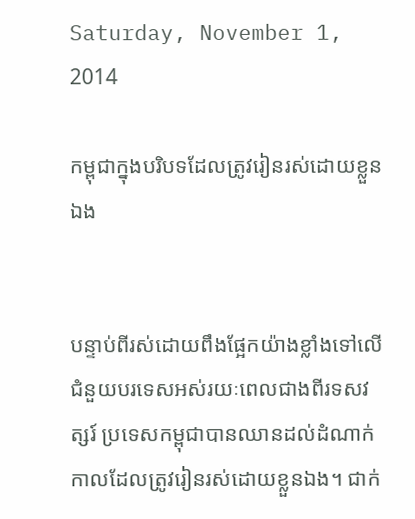Saturday, November 1, 2014

កម្ពុជាក្នុងបរិបទដែលត្រូវរៀនរស់ដោយខ្លួនឯង


បន្ទាប់ពីរស់ដោយពឹងផ្អែកយ៉ាងខ្លាំងទៅលើជំនួយបរទេសអស់រយៈពេលជាងពីរទសវត្សរ៍ ប្រទេសកម្ពុជាបានឈានដល់ដំណាក់កាលដែលត្រូវរៀនរស់ដោយខ្លួនឯង។ ជាក់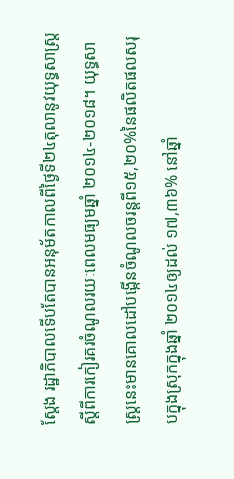ស្តែង រដ្ឋាភិបាលទើបតែបានអនុម័តកាលពីថ្ងៃទី២៤តុលានូវយុទ្ធសាស្ត្រស្តីពីការកៀរគរចំណូលរយៈពេលមធ្យមឆ្នាំ ២០១៤-២០១៨។ យុទ្ធសាស្ត្រនេះមានគោលដៅបង្កើនចំណូលចរន្តពី១៥,២០%នៃផលិតផលសរុបក្នុងស្រុកក្នុងឆ្នាំ ២០១៤ឲ្យដល់ ១៧,៣៦% នៅឆ្នាំ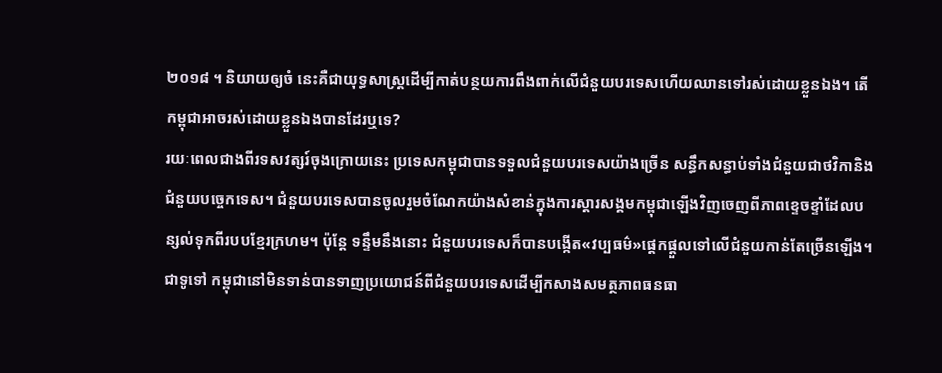២០១៨ ។ និយាយឲ្យចំ នេះគឺជាយុទ្ធសាស្ត្រដើម្បីកាត់បន្ថយការពឹងពាក់លើជំនួយបរទេសហើយឈានទៅរស់ដោយខ្លួនឯង។ តើកម្ពុជាអាចរស់ដោយខ្លួនឯងបានដែរឬទេ?
រយៈពេលជាងពីរទសវត្សរ៍ចុងក្រោយនេះ ប្រទេសកម្ពុជាបានទទួលជំនួយបរទេសយ៉ាងច្រើន សន្ធឹកសន្ធាប់ទាំងជំនួយជាថវិកានិងជំនួយបច្ចេកទេស។ ជំនួយបរទេសបានចូលរួមចំណែកយ៉ាងសំខាន់ក្នុងការស្តារសង្គមកម្ពុជាឡើងវិញចេញពីភាពខ្ទេចខ្ទាំដែលបន្សល់ទុកពីរបបខ្មែរក្រហម។ ប៉ុន្តែ ទន្ទឹមនឹងនោះ ជំនួយបរទេសក៏បានបង្កើត«វប្បធម៌»ផ្តេកផ្តួលទៅលើជំនួយកាន់តែច្រើនឡើង។
ជាទូទៅ កម្ពុជានៅមិនទាន់បានទាញប្រយោជន៍ពីជំនួយបរទេសដើម្បីកសាងសមត្ថភាពធនធា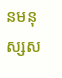នមនុស្សស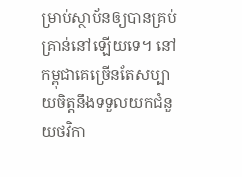ម្រាប់ស្ថាប័នឲ្យបានគ្រប់គ្រាន់នៅឡើយទេ។ នៅកម្ពុជាគេច្រើនតែសប្បាយចិត្តនឹងទទួលយកជំនួយថវិកា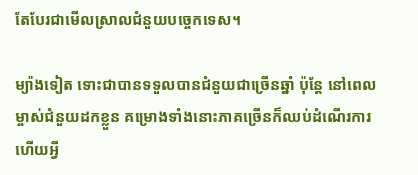តែបែរជាមើលស្រាលជំនួយបច្ចេកទេស។

ម្យ៉ាងទៀត ទោះជាបានទទួលបានជំនួយជាច្រើនឆ្នាំ ប៉ុន្តែ នៅពេលម្ចាស់ជំនួយដកខ្លួន គម្រោងទាំងនោះភាគច្រើនក៏ឈប់ដំណើរការ ហើយអ្វី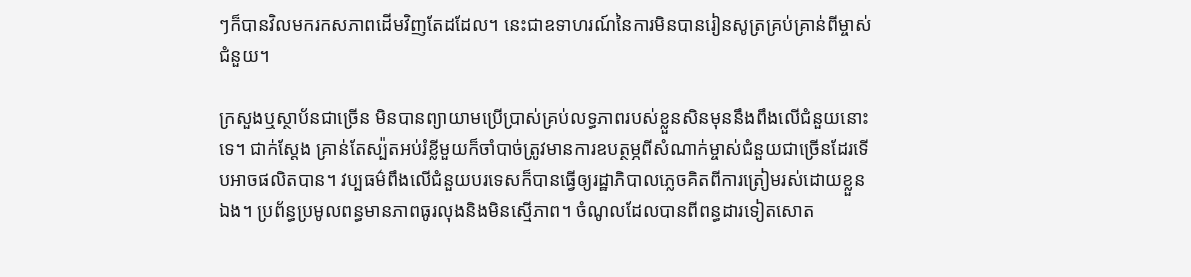ៗក៏បានវិលមករកសភាពដើមវិញតែដដែល។ នេះជាឧទាហរណ៍នៃការមិនបានរៀនសូត្រគ្រប់គ្រាន់ពីម្ចាស់ជំនួយ។

ក្រសួងឬស្ថាប័នជាច្រើន មិនបានព្យាយាមប្រើប្រាស់គ្រប់លទ្ធភាពរបស់ខ្លួនសិនមុននឹងពឹងលើជំនួយនោះទេ។ ជាក់ស្តែង គ្រាន់តែស្ប៉តអប់រំខ្លីមួយក៏ចាំបាច់ត្រូវមានការឧបត្ថម្ភពីសំណាក់ម្ចាស់ជំនួយជាច្រើនដែរទើបអាចផលិតបាន។ វប្បធម៌ពឹងលើជំនួយបរទេសក៏បានធ្វើឲ្យរដ្ឋាភិបាលភ្លេចគិតពីការត្រៀមរស់ដោយខ្លួនឯង។ ប្រព័ន្ធប្រមូលពន្ធមានភាពធូរលុងនិងមិនស្មើភាព។ ចំណូលដែលបានពីពន្ធដារទៀតសោត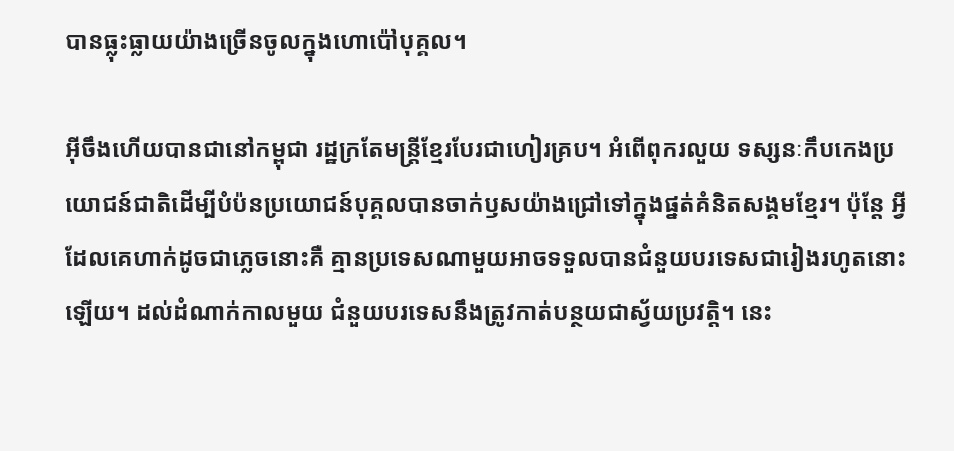បានធ្លុះធ្លាយយ៉ាងច្រើនចូលក្នុងហោប៉ៅបុគ្គល។

អ៊ីចឹងហើយបានជានៅកម្ពុជា រដ្ឋក្រតែមន្ត្រីខ្មែរបែរជាហៀរគ្រប។ អំពើពុករលួយ ទស្សនៈកឹបកេងប្រយោជន៍ជាតិដើម្បីបំប៉នប្រយោជន៍បុគ្គលបានចាក់ឫសយ៉ាងជ្រៅទៅក្នុងផ្នត់គំនិតសង្គមខ្មែរ។ ប៉ុន្តែ អ្វីដែលគេហាក់ដូចជាភ្លេចនោះគឺ គ្មានប្រទេសណាមួយអាចទទួលបានជំនួយបរទេសជារៀងរហូតនោះឡើយ។ ដល់ដំណាក់កាលមួយ ជំនួយបរទេសនឹងត្រូវកាត់បន្ថយជាស្វ័យប្រវត្តិ។ នេះ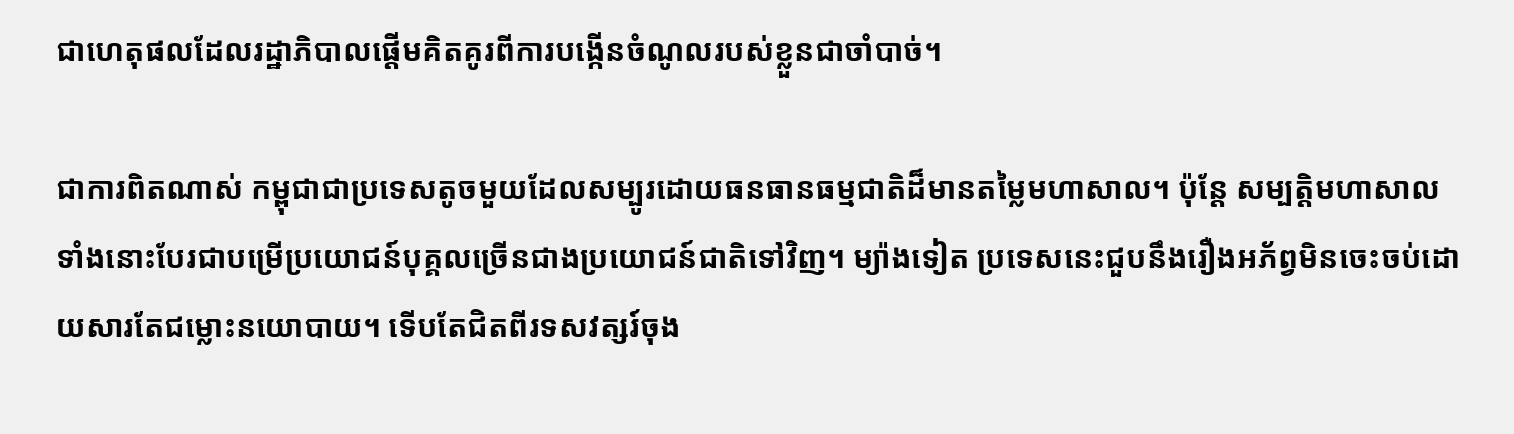ជាហេតុផលដែលរដ្ឋាភិបាលផ្តើមគិតគូរពីការបង្កើនចំណូលរបស់ខ្លួនជាចាំបាច់។

ជាការពិតណាស់ កម្ពុជាជាប្រទេសតូចមួយដែលសម្បូរដោយធនធានធម្មជាតិដ៏មានតម្លៃមហាសាល។ ប៉ុន្តែ សម្បត្តិមហាសាលទាំងនោះបែរជាបម្រើប្រយោជន៍បុគ្គលច្រើនជាងប្រយោជន៍ជាតិទៅវិញ។ ម្យ៉ាងទៀត ប្រទេសនេះជួបនឹងរឿងអភ័ព្វមិនចេះចប់ដោយសារតែជម្លោះនយោបាយ។ ទើបតែជិតពីរទសវត្សរ៍ចុង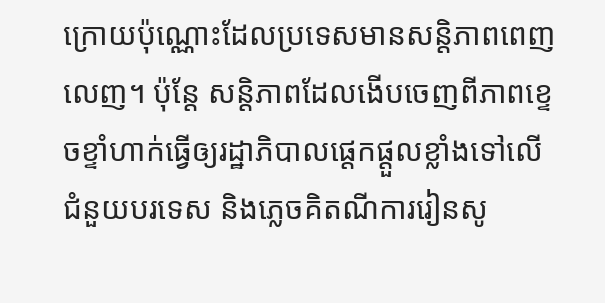ក្រោយប៉ុណ្ណោះដែលប្រទេសមានសន្តិភាពពេញលេញ។ ប៉ុន្តែ សន្តិភាពដែលងើបចេញពីភាពខ្ទេចខ្ទាំហាក់ធ្វើឲ្យរដ្ឋាភិបាលផ្តេកផ្តួលខ្លាំងទៅលើជំនួយបរទេស និងភ្លេចគិតណីការរៀនសូ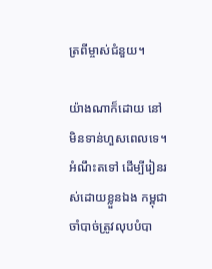ត្រពីម្ចាស់ជំនួយ។

យ៉ាងណាក៏ដោយ នៅមិនទាន់ហួសពេលទេ។ អំណឹះតទៅ ដើម្បីរៀនរស់ដោយខ្លួនឯង កម្ពុជាចាំបាច់ត្រូវលុបបំបា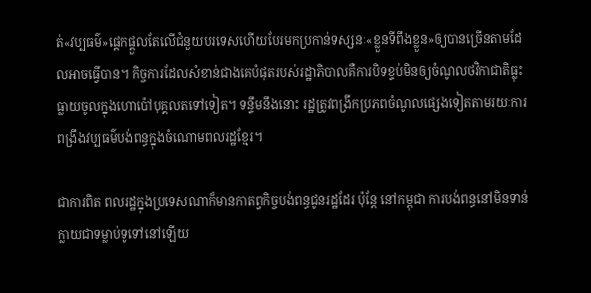ត់«វប្បធម៌»ផ្តេកផ្តួលតែលើជំនួយបរទេសហើយបែរមកប្រកាន់ទស្សនៈ«ខ្លួនទីពឹងខ្លួន»ឲ្យបានច្រើនតាមដែលអាចធ្វើបាន។ កិច្ចការដែលសំខាន់ជាងគេបំផុតរបស់រដ្ឋាភិបាលគឺការបិទខ្ទប់មិនឲ្យចំណូលថវិកាជាតិធ្លុះធ្លាយចូលក្នុងហោប៉ៅបុគ្គលតទៅទៀត។ ទន្ទឹមនឹងនោះ រដ្ឋត្រូវពង្រីកប្រភពចំណូលផ្សេងទៀតតាមរយៈការពង្រឹងវប្បធម៌បង់ពន្ធក្នុងចំណោមពលរដ្ឋខ្មែរ។

ជាការពិត ពលរដ្ឋក្នុងប្រទេសណាក៏មានកាតព្វកិច្ចបង់ពន្ធជូនរដ្ឋដែរ ប៉ុន្តែ នៅកម្ពុជា ការបង់ពន្ធនៅមិនទាន់ក្លាយជាទម្លាប់ទូទៅនៅឡើយ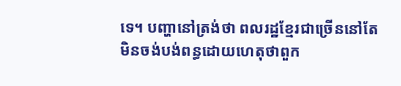ទេ។ បញ្ហានៅត្រង់ថា ពលរដ្ឋខ្មែរជាច្រើននៅតែមិនចង់បង់ពន្ធដោយហេតុថាពួក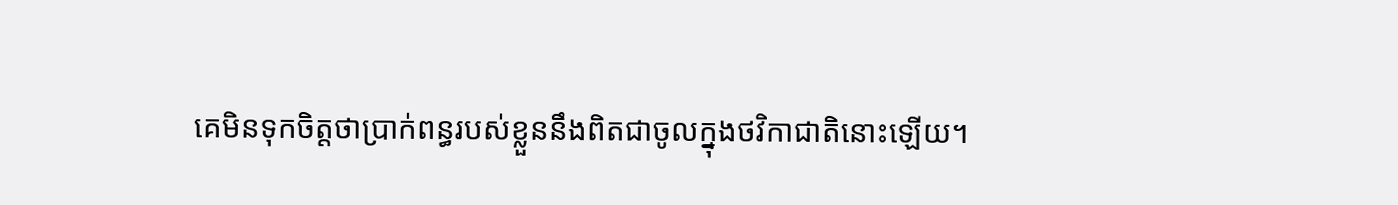គេមិនទុកចិត្តថាប្រាក់ពន្ធរបស់ខ្លួននឹងពិតជាចូលក្នុងថវិកាជាតិនោះឡើយ។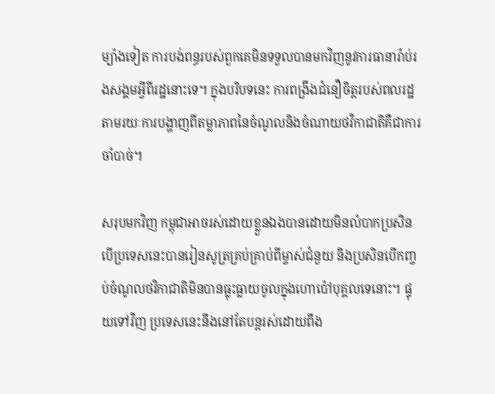ម្យ៉ាងទៀត ការបង់ពន្ធរបស់ពួកគេមិនទទួលបានមកវិញនូវការធានារ៉ាប់រងសង្គមអ្វីពីរដ្ឋនោះទេ។ ក្នុងបរិបទនេះ ការពង្រឹងជំនឿចិត្តរបស់ពលរដ្ឋតាមរយៈការបង្ហាញពីតម្លាភាពនៃចំណូលនិងចំណាយថវិកាជាតិគឺជាការចាំបាច់។

សរុបមកវិញ កម្ពុជាអាចរស់ដោយខ្លួនឯងបានដោយមិនលំបាកប្រសិនបើប្រទេសនេះបានរៀនសូត្រគ្រប់គ្រាប់ពីម្ចាស់ជំនួយ និងប្រសិនបើកញ្ចប់ចំណូលថវិកាជាតិមិនបានធ្លុះធ្លាយចូលក្នុងហោប៉ៅបុគ្គលទេនោះ។ ផ្ទុយទៅវិញ ប្រទេសនេះនឹងនៅតែបន្តរស់ដោយពឹង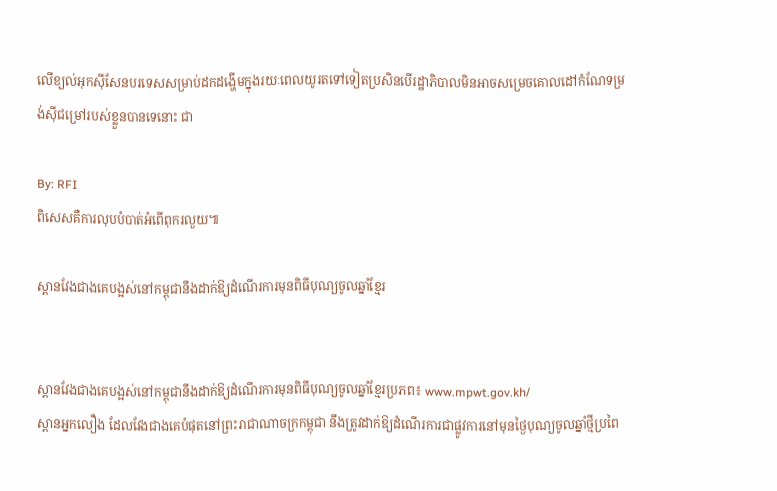លើខ្យល់អុកស៊ីសែនបរទេសសម្រាប់ដកដង្ហើមក្នុងរយៈពេលយូរតទៅទៀតប្រសិនបើរដ្ឋាភិបាលមិនអាចសម្រេចគោលដៅកំណែទម្រង់ស៊ីជម្រៅរបស់ខ្លួនបានទេនោះ ជា

By: RFI
ពិសេសគឺការលុបបំបាត់អំពើពុករលួយ៕

ស្ពានវែងជាងគេបង្អស់នៅកម្ពុជានឹងដាក់ឱ្យដំណើរការមុនពិធីបុណ្យចូលឆ្នាំខ្មែរ


ស្ពានវែងជាងគេបង្អស់នៅកម្ពុជានឹងដាក់ឱ្យដំណើរការមុនពិធីបុណ្យចូលឆ្នាំខ្មែរប្រភព៖ www.mpwt.gov.kh/
ស្ពានអ្នកលឿង ដែលវែងជាងគេបំផុតនៅព្រះរាជាណាចក្រកម្ពុជា នឹងត្រូវដាក់ឱ្យដំណើរការជាផ្លូវការនៅមុនថ្ងៃបុណ្យចូលឆ្នាំថ្មីប្រពៃ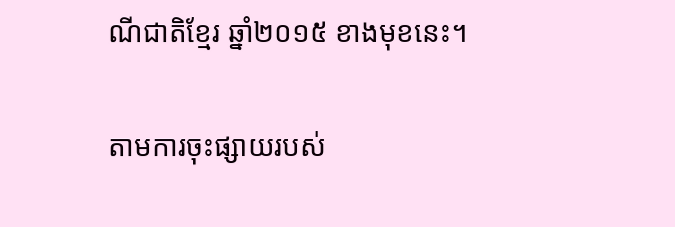ណីជាតិខ្មែរ ឆ្នាំ២០១៥ ខាងមុខនេះ។

តាមការចុះផ្សាយរបស់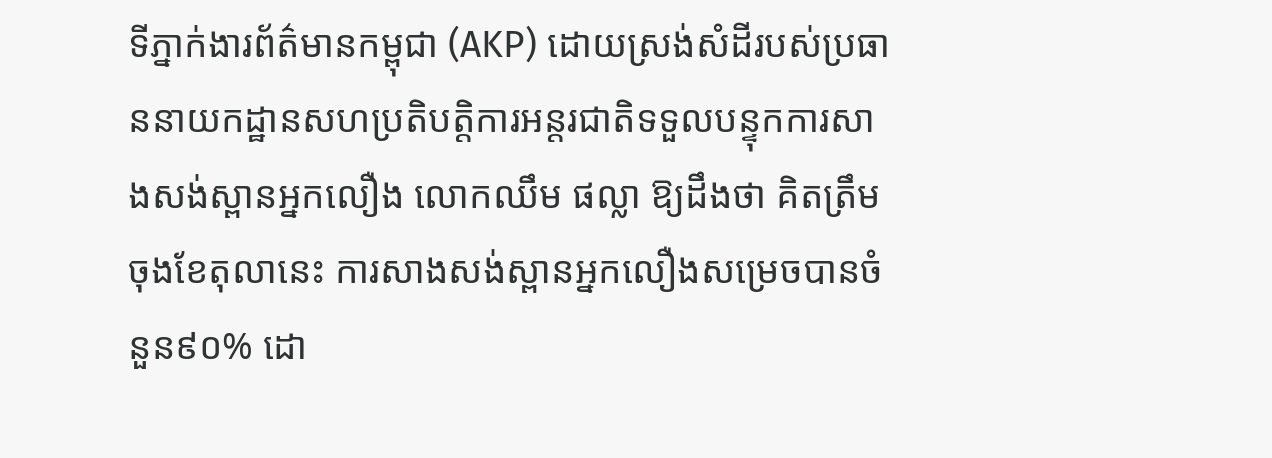ទីភ្នាក់ងារព័ត៌មានកម្ពុជា (AKP) ដោយស្រង់សំដីរបស់ប្រធាននាយកដ្ឋានសហប្រតិបត្តិការអន្តរជាតិទទួលបន្ទុកការសាងសង់ស្ពានអ្នកលឿង លោកឈឹម ផល្លា ឱ្យដឹងថា គិតត្រឹមចុងខែតុលានេះ ការសាងសង់ស្ពានអ្នកលឿងសម្រេចបានចំនួន៩០% ដោ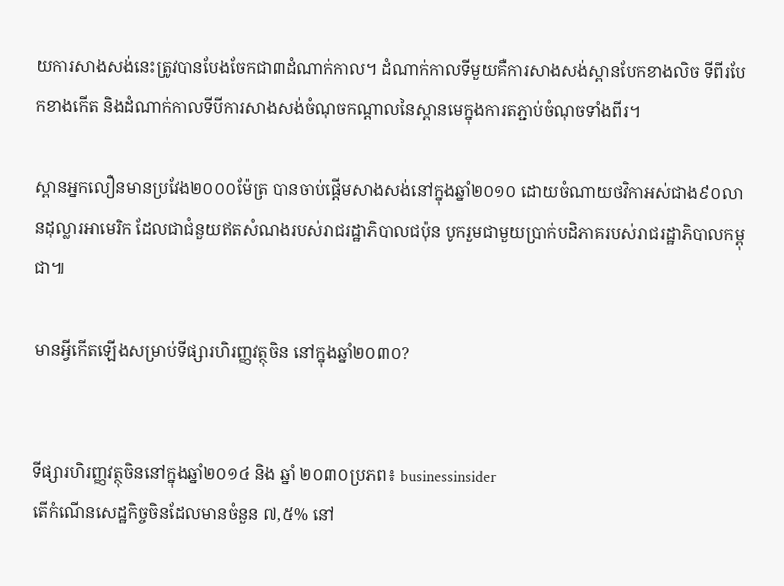យការសាងសង់នេះត្រូវបានបែងចែកជា៣ដំណាក់កាល។ ដំណាក់កាលទីមួយគឺការសាងសង់ស្ពានបែកខាងលិច ទីពីរបែកខាងកើត និងដំណាក់កាលទីបីការសាងសង់ចំណុចកណ្តាលនៃស្ពានមេក្នុងការតភ្ជាប់ចំណុចទាំងពីរ។

ស្ពានអ្នកលឿនមានប្រវែង២០០០ម៉ែត្រ បានចាប់ផ្ដើមសាងសង់នៅក្នុងឆ្នាំ២០១០ ដោយចំណាយថវិកាអស់ជាង៩០លានដុល្លារអាមេរិក ដែលជាជំនួយឥតសំណងរបស់រាជរដ្ឋាភិបាលជប៉ុន បូករួមជាមួយប្រាក់បដិភាគរបស់រាជរដ្ឋាភិបាលកម្ពុជា៕

មានអ្វីកើតឡើងសម្រាប់ទីផ្សារហិរញ្ញវត្ថុចិន នៅក្នុងឆ្នាំ២០៣០?


ទីផ្សារហិរញ្ញវត្ថុចិននៅក្នុងឆ្នាំ២០១៤ និង ឆ្នាំ ២០៣០ប្រភព៖ businessinsider
តើកំណើនសេដ្ឋកិច្ចចិនដែលមានចំនួន ៧,៥% នៅ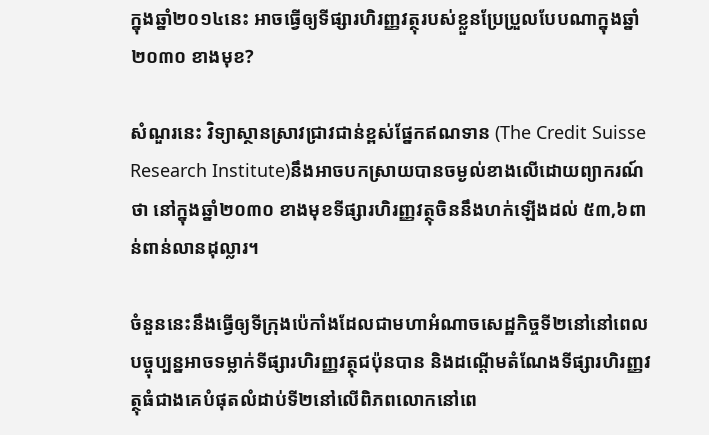ក្នុងឆ្នាំ២០១៤នេះ អាចធ្វើឲ្យទីផ្សារហិរញ្ញវត្ថុរបស់ខ្លួនប្រែប្រួលបែបណាក្នុងឆ្នាំ២០៣០ ខាងមុខ?

សំណួរនេះ វិទ្យាស្ថានស្រាវជ្រាវជាន់ខ្ពស់ផ្នែកឥណទាន (The Credit Suisse Research Institute)នឹងអាចបកស្រាយបានចម្ងល់ខាងលើដោយព្យាករណ៍ថា នៅក្នុងឆ្នាំ២០៣០ ខាងមុខទីផ្សារហិរញ្ញវត្ថុចិននឹងហក់ឡើងដល់ ៥៣,៦ពាន់ពាន់លានដុល្លារ។

ចំនួននេះនឹងធ្វើឲ្យទីក្រុងប៉េកាំងដែលជាមហាអំណាចសេដ្ឋកិច្ចទី២នៅនៅពេលបច្ចុប្បន្នអាចទម្លាក់ទីផ្សារហិរញ្ញវត្ថុជប៉ុនបាន និងដណ្ដើមតំណែងទីផ្សារហិរញ្ញវត្ថុធំជាងគេបំផុតលំដាប់ទី២នៅលើពិភពលោកនៅពេ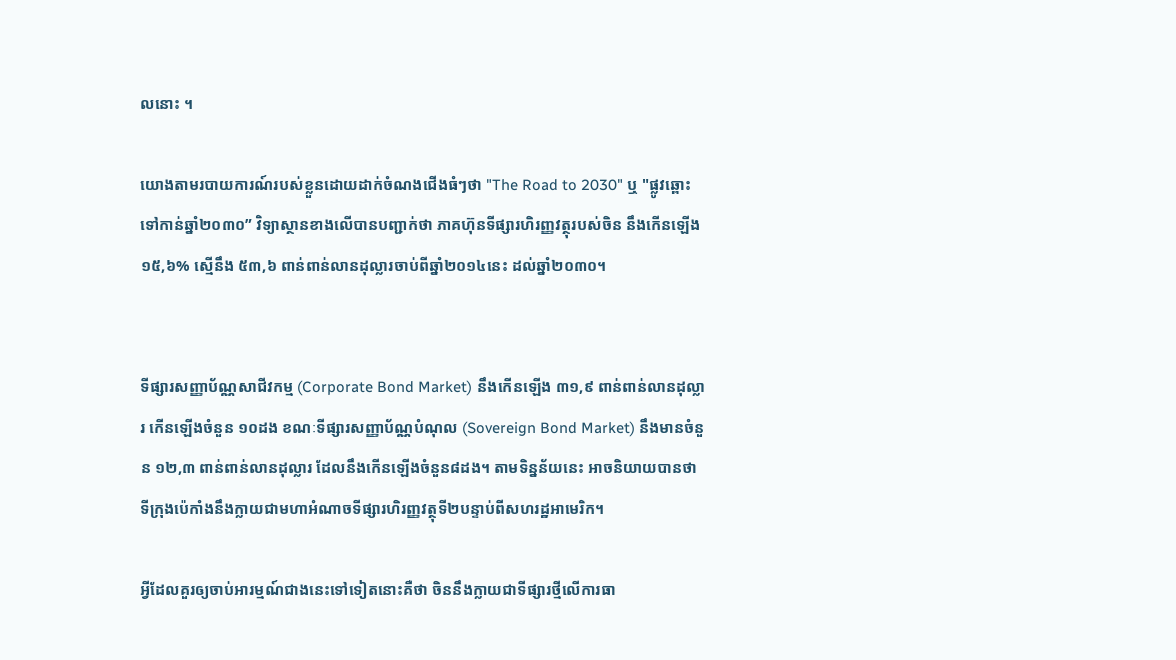លនោះ ។

យោងតាមរបាយការណ៍របស់ខ្លួនដោយដាក់ចំណងជើងធំៗថា "The Road to 2030" ឬ "ផ្លូវឆ្ពោះទៅកាន់ឆ្នាំ២០៣០” វិទ្យាស្ថានខាងលើបានបញ្ជាក់ថា ភាគហ៊ុនទីផ្សារហិរញ្ញវត្ថុរបស់ចិន នឹងកើនឡើង ១៥,៦% ស្មើនឹង ៥៣,៦ ពាន់ពាន់លានដុល្លារចាប់ពីឆ្នាំ២០១៤នេះ ដល់ឆ្នាំ២០៣០។


ទីផ្សារសញ្ញាប័ណ្ណសាជីវកម្ម (Corporate Bond Market) នឹងកើនឡើង ៣១,៩ ពាន់ពាន់លានដុល្លារ កើនឡើងចំនួន ១០ដង ខណៈទីផ្សារសញ្ញាប័ណ្ណបំណុល (Sovereign Bond Market) នឹងមានចំនួន ១២,៣ ពាន់ពាន់លានដុល្លារ ដែលនឹងកើនឡើងចំនួន៨ដង។ តាមទិន្នន័យនេះ អាចនិយាយបានថា ទីក្រុងប៉េកាំងនឹងក្លាយជាមហាអំណាចទីផ្សារហិរញ្ញវត្ថុទី២បន្ទាប់ពីសហរដ្ឋអាមេរិក។

អ្វីដែលគួរឲ្យចាប់អារម្មណ៍ជាងនេះទៅទៀតនោះគឺថា ចិននឹងក្លាយជាទីផ្សារថ្មីលើការធា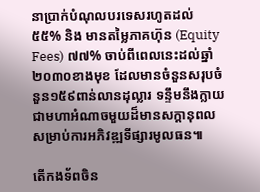នាប្រាក់បំណុលបរទេសរហូតដល់ ៥៥% និង មានតម្លៃភាគហ៊ុន (Equity Fees) ៧៧% ចាប់ពីពេលនេះដល់ឆ្នាំ២០៣០ខាងមុខ ដែលមានចំនួនសរុបចំនួន១៥៩ពាន់លានដុល្លារ ទន្ទឹមនឹងក្លាយជាមហាអំណាចមួយដ៏មានសក្ដានុពលសម្រាប់ការអភិវឌ្ឍទីផ្សារមូលធន៕

តើកងទ័ពចិន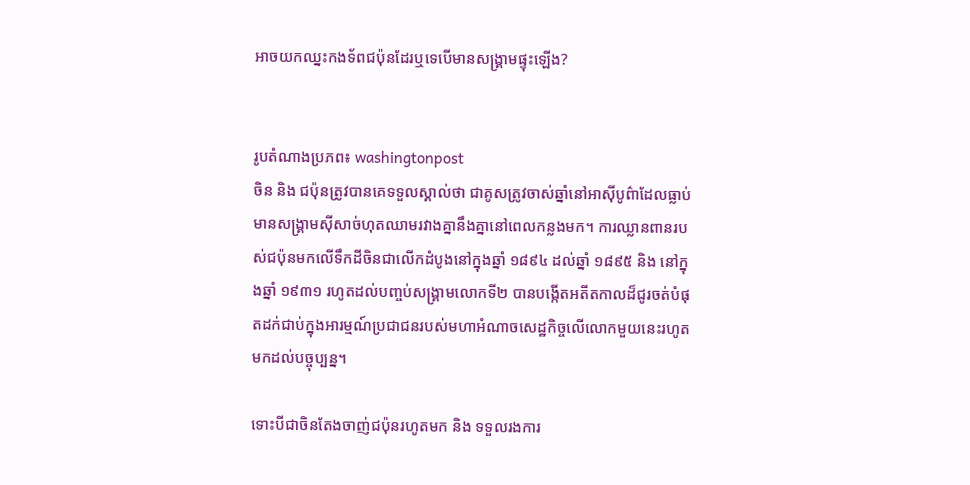អាចយកឈ្នះកងទ័ពជប៉ុនដែរឬទេបើមានសង្គ្រាមផ្ទុះឡើង?


រូបតំណាងប្រភព៖ washingtonpost
ចិន និង ជប៉ុនត្រូវបានគេទទួលស្គាល់ថា ជាគូសត្រូវចាស់ឆ្នាំនៅអាស៊ីបូព៌ាដែលធ្លាប់មានសង្គ្រាមស៊ីសាច់ហុតឈាមរវាងគ្នានឹងគ្នានៅពេលកន្លងមក។ ការឈ្លានពានរបស់ជប៉ុនមកលើទឹកដីចិនជាលើកដំបូងនៅក្នុងឆ្នាំ ១៨៩៤ ដល់ឆ្នាំ ១៨៩៥ និង នៅក្នុងឆ្នាំ ១៩៣១ រហូតដល់បញ្ចប់សង្គ្រាមលោកទី២ បានបង្កើតអតីតកាលដ៏ជូរចត់បំផុតដក់ជាប់ក្នុងអារម្មណ៍ប្រជាជនរបស់មហាអំណាចសេដ្ឋកិច្ចលើលោកមួយនេះរហូតមកដល់បច្ចុប្បន្ន។

ទោះបីជាចិនតែងចាញ់ជប៉ុនរហូតមក និង ទទួលរងការ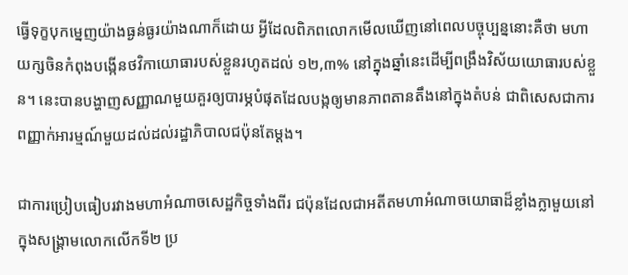ធ្វើទុក្ខបុកម្នេញយ៉ាងធ្ងន់ធ្ងរយ៉ាងណាក៏ដោយ អ្វីដែលពិភពលោកមើលឃើញនៅពេលបច្ចុប្បន្ននោះគឺថា មហាយក្សចិនកំពុងបង្កើនថវិកាយោធារបស់ខ្លួនរហូតដល់ ១២,៣% នៅក្នុងឆ្នាំនេះដើម្បីពង្រឹងវិស័យយោធារបស់ខ្លួន។ នេះបានបង្ហាញសញ្ញាណមួយគួរឲ្យបារម្ភបំផុតដែលបង្កឲ្យមានភាពតានតឹងនៅក្នុងតំបន់ ជាពិសេសជាការពញ្ញាក់អារម្មណ៍មួយដល់ដល់រដ្ឋាភិបាលជប៉ុនតែម្តង។

ជាការប្រៀបធៀបរវាងមហាអំណាចសេដ្ឋកិច្ចទាំងពីរ ជប៉ុនដែលជាអតីតមហាអំណាចយោធាដ៏ខ្លាំងក្លាមួយនៅក្នុងសង្គ្រាមលោកលើកទី២ ប្រ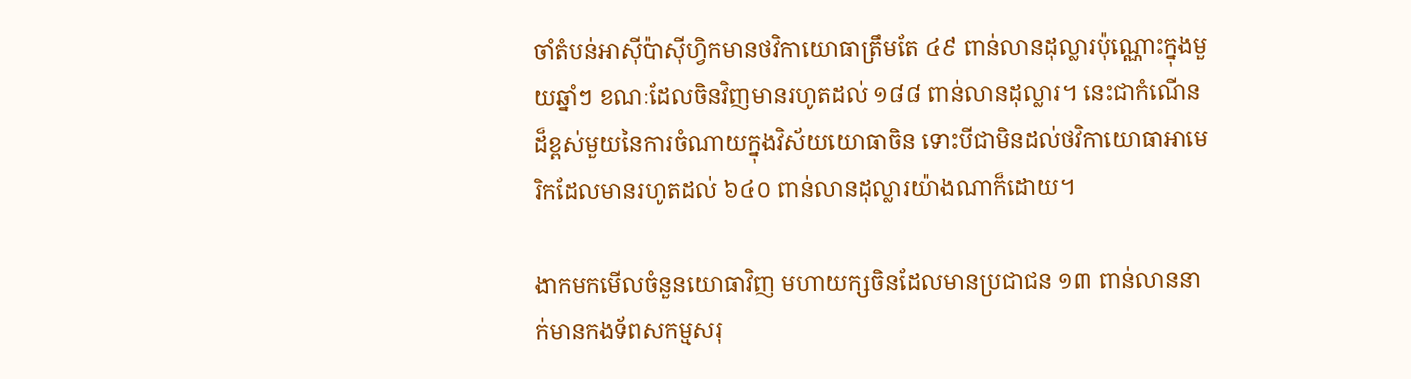ចាំតំបន់អាស៊ីប៉ាស៊ីហ្វិកមានថវិកាយោធាត្រឹមតែ ៤៩ ពាន់លានដុល្លារប៉ុណ្ណោះក្នុងមួយឆ្នាំៗ ខណៈដែលចិនវិញមានរហូតដល់ ១៨៨ ពាន់លានដុល្លារ។ នេះជាកំណើនដ៏ខ្ពស់មួយនៃការចំណាយក្នុងវិស័យយោធាចិន ទោះបីជាមិនដល់ថវិកាយោធាអាមេរិកដែលមានរហូតដល់ ៦៤០ ពាន់លានដុល្លារយ៉ាងណាក៏ដោយ។

ងាកមកមើលចំនួនយោធាវិញ មហាយក្សចិនដែលមានប្រជាជន ១៣ ពាន់លាននាក់មានកងទ័ពសកម្មសរុ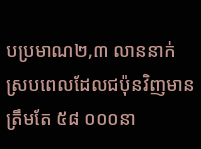បប្រមាណ២,៣ លាននាក់ ស្របពេលដែលជប៉ុនវិញមានត្រឹមតែ ៥៨ ០០០នា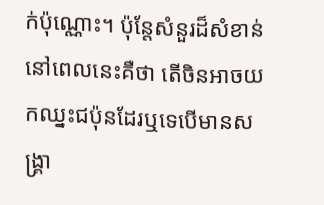ក់ប៉ុណ្ណោះ។ ប៉ុន្តែសំនួរដ៏សំខាន់នៅពេលនេះគឺថា តើចិនអាចយកឈ្នះជប៉ុនដែរឬទេបើមានសង្គ្រា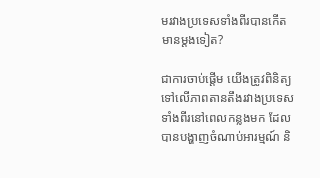មរវាងប្រទេសទាំងពីរបានកើតមានម្តងទៀត?

ជាការចាប់ផ្តើម យើងត្រូវពិនិត្យទៅលើភាពតានតឹងរវាងប្រទេសទាំងពីរនៅពេលកន្លងមក ដែលបានបង្ហាញចំណាប់អារម្មណ៍ និ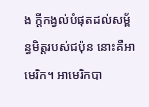ង ក្តីកង្វល់បំផុតដល់សម្ព័ន្ធមិត្តរបស់ជប៉ុន នោះគឺអាមេរិក។ អាមេរិកបា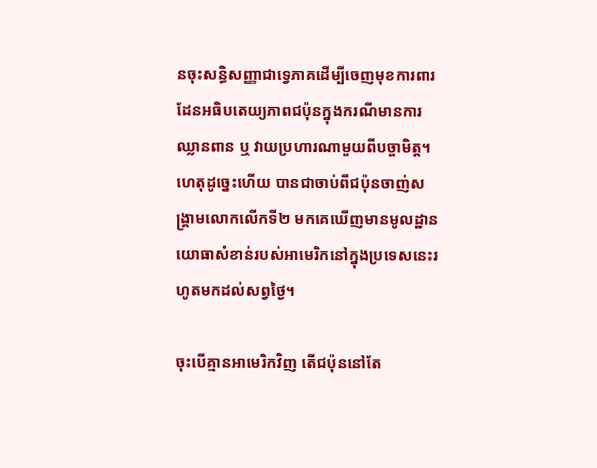នចុះសន្ធិសញ្ញាជាទ្វេភាគដើម្បីចេញមុខការពារដែនអធិបតេយ្យភាពជប៉ុនក្នុងករណីមានការឈ្លានពាន ឬ វាយប្រហារណាមួយពីបច្ចាមិត្ត។ ហេតុដូច្នេះហើយ បានជាចាប់ពីជប៉ុនចាញ់សង្គ្រាមលោកលើកទី២ មកគេឃើញមានមូលដ្ឋានយោធាសំខាន់របស់អាមេរិកនៅក្នុងប្រទេសនេះរហូតមកដល់សព្វថ្ងៃ។

ចុះបើគ្មានអាមេរិកវិញ តើជប៉ុននៅតែ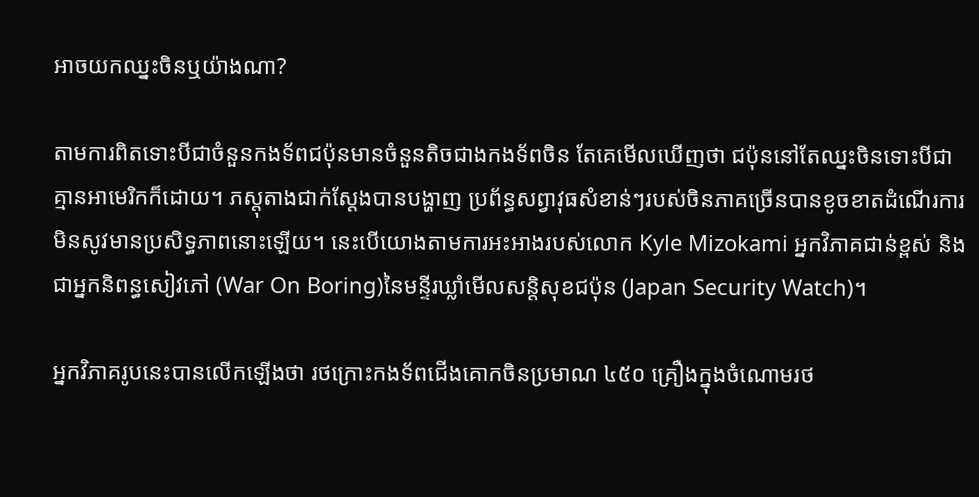អាចយកឈ្នះចិនឬយ៉ាងណា?

តាមការពិតទោះបីជាចំនួនកងទ័ពជប៉ុនមានចំនួនតិចជាងកងទ័ពចិន តែគេមើលឃើញថា ជប៉ុននៅតែឈ្នះចិនទោះបីជាគ្មានអាមេរិកក៏ដោយ។ ភស្តុតាងជាក់ស្តែងបានបង្ហាញ ប្រព័ន្ធសព្វាវុធសំខាន់ៗរបស់ចិនភាគច្រើនបានខូចខាតដំណើរការមិនសូវមានប្រសិទ្ធភាពនោះឡើយ។ នេះបើយោងតាមការអះអាងរបស់លោក Kyle Mizokami អ្នកវិភាគជាន់ខ្ពស់ និង ជាអ្នកនិពន្ធសៀវភៅ (War On Boring)នៃមន្ទីរឃ្លាំមើលសន្តិសុខជប៉ុន (Japan Security Watch)។

អ្នកវិភាគរូបនេះបានលើកឡើងថា រថក្រោះកងទ័ពជើងគោកចិនប្រមាណ ៤៥០ គ្រឿងក្នុងចំណោមរថ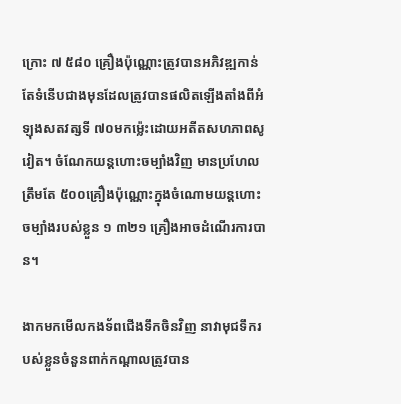ក្រោះ ៧ ៥៨០ គ្រឿងប៉ុណ្ណោះត្រូវបានអភិវឌ្ឍកាន់តែទំនើបជាងមុនដែលត្រូវបានផលិតឡើងតាំងពីអំឡុងសតវត្សទី ៧០មកម្ល៉េះដោយអតីតសហភាពសូវៀត។ ចំណែកយន្តហោះចម្បាំងវិញ មានប្រហែលត្រឹមតែ ៥០០គ្រឿងប៉ុណ្ណោះក្នុងចំណោមយន្តហោះចម្បាំងរបស់ខ្លួន ១ ៣២១ គ្រឿងអាចដំណើរការបាន។

ងាកមកមើលកងទ័ពជើងទឹកចិនវិញ នាវាមុជទឹករបស់ខ្លួនចំនួនពាក់កណ្តាលត្រូវបាន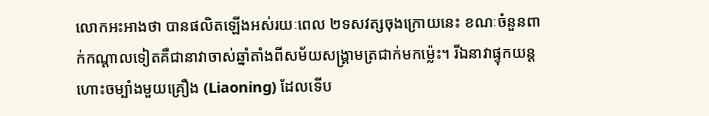លោកអះអាងថា បានផលិតឡើងអស់រយៈពេល ២ទសវត្សចុងក្រោយនេះ ខណៈចំនួនពាក់កណ្តាលទៀតគឺជានាវាចាស់ឆ្នាំតាំងពីសម័យសង្គ្រាមត្រជាក់មកម្ល៉េះ។ រីឯនាវាផ្ទុកយន្តហោះចម្បាំងមួយគ្រឿង (Liaoning) ដែលទើប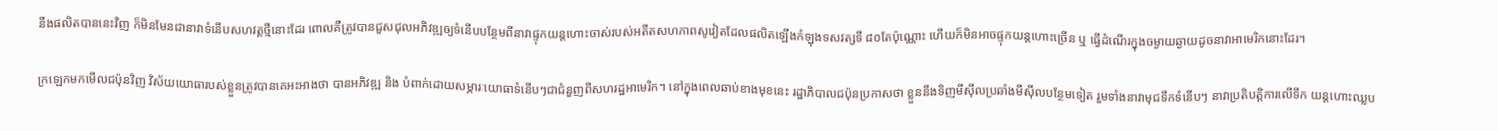នឹងផលិតបាននេះវិញ ក៏មិនមែនជានាវាទំនើបសហវត្តថ្មីនោះដែរ ពោលគឺត្រូវបានជួសជុលអភិវឌ្ឍឲ្យទំនើបបន្ថែមពីនាវាផ្ទុកយន្តហោះចាស់របស់អតីតសហភាពសូវៀតដែលផលិតឡើងកំឡុងទសវត្សទី ៨០តែប៉ុណ្ណោះ ហើយក៏មិនអាចផ្ទុកយន្តហោះច្រើន ឬ ធ្វើដំណើរក្នុងចម្ងាយឆ្ងាយដូចនាវាអាមេរិកនោះដែរ។

ក្រឡេកមកមើលជប៉ុនវិញ វិស័យយោធារបស់ខ្លួនត្រូវបានគេអះអាងថា បានអភិវឌ្ឍ និង បំពាក់ដោយសម្ភារៈយោធាទំនើបៗជាជំនួញពីសហរដ្ឋអាមេរិក។ នៅក្នុងពេលឆាប់ខាងមុខនេះ រដ្ឋាភិបាលជប៉ុនប្រកាសថា ខ្លួននឹងទិញមីស៊ីលប្រឆាំងមីស៊ីលបន្ថែមទៀត រួមទាំងនាវាមុជទឹកទំនើបៗ នាវាប្រតិបត្តិការលើទឹក យន្តហោះឈ្លប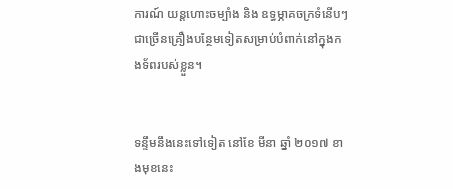ការណ៍ យន្តហោះចម្បាំង និង ឧទ្ធម្ភាគចក្រទំនើបៗជាច្រើនគ្រឿងបន្ថែមទៀតសម្រាប់បំពាក់នៅក្នុងកងទ័ពរបស់ខ្លួន។


ទន្ទឹមនឹងនេះទៅទៀត នៅខែ មីនា ឆ្នាំ ២០១៧ ខាងមុខនេះ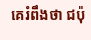គេរំពឹងថា ជប៉ុ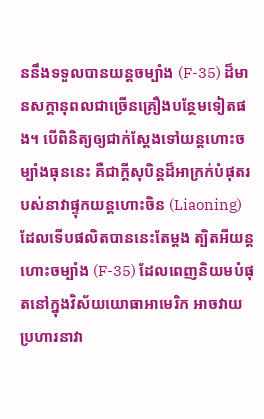ននឹងទទួលបានយន្តចម្បាំង (F-35) ដ៏មានសក្ដានុពលជាច្រើនគ្រឿងបន្ថែមទៀតផង។ បើពិនិត្យឲ្យជាក់ស្តែងទៅយន្តហោះចម្បាំងធុននេះ គឺជាក្តីសុបិន្ដដ៏អាក្រក់បំផុតរបស់នាវាផ្ទុកយន្តហោះចិន (Liaoning) ដែលទើបផលិតបាននេះតែម្តង ត្បិតអីយន្តហោះចម្បាំង (F-35) ដែលពេញនិយមបំផុតនៅក្នុងវិស័យយោធាអាមេរិក អាចវាយប្រហារនាវា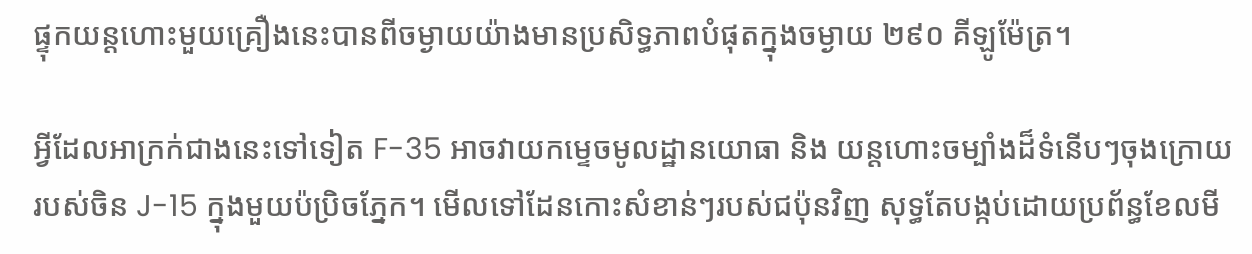ផ្ទុកយន្តហោះមួយគ្រឿងនេះបានពីចម្ងាយយ៉ាងមានប្រសិទ្ធភាពបំផុតក្នុងចម្ងាយ ២៩០ គីឡូម៉ែត្រ។

អ្វីដែលអាក្រក់ជាងនេះទៅទៀត F-35 អាចវាយកម្ទេចមូលដ្ឋានយោធា និង យន្តហោះចម្បាំងដ៏ទំនើបៗចុងក្រោយរបស់ចិន J-15 ក្នុងមួយប៉ប្រិចភ្នែក។ មើលទៅដែនកោះសំខាន់ៗរបស់ជប៉ុនវិញ សុទ្ធតែបង្កប់ដោយប្រព័ន្ធខែលមី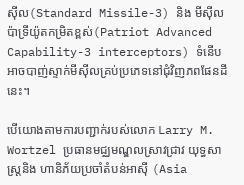ស៊ីល(Standard Missile-3) និង មីស៊ីលប៉ាទ្រីយ៉ូតកម្រិតខ្ពស់(Patriot Advanced Capability-3 interceptors) ទំនើបអាចបាញ់ស្ទាក់មីស៊ីលគ្រប់ប្រភេទនៅជុំវិញភពផែនដីនេះ។

បើយោងតាមការបញ្ជាក់របស់លោក Larry M. Wortzel ប្រធានមជ្ឈមណ្ឌលស្រាវជ្រាវ យុទ្ធសាស្ត្រនិង ហានិភ័យប្រចាំតំបន់អាស៊ី (Asia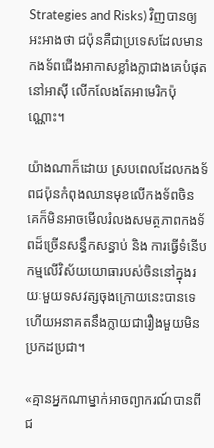Strategies and Risks) វិញបានឲ្យអះអាងថា ជប៉ុនគឺជាប្រទេសដែលមានកងទ័ពជើងអាកាសខ្លាំងក្លាជាងគេបំផុតនៅអាស៊ី លើកលែងតែអាមេរិកប៉ុណ្ណោះ។

យ៉ាងណាក៏ដោយ ស្របពេលដែលកងទ័ពជប៉ុនកំពុងឈានមុខលើកងទ័ពចិន គេក៏មិនអាចមើលរំលងសមត្ថភាពកងទ័ពដ៏ច្រើនសន្ធឹកសន្ធាប់ និង ការធ្វើទំនើបកម្មលើវិស័យយោធារបស់ចិននៅក្នុងរយៈមួយទសវត្សចុងក្រោយនេះបានទេ ហើយអនាគតនឹងក្លាយជារឿងមួយមិនប្រកដប្រជា។

«គ្មានអ្នកណាម្នាក់អាចព្យាករណ៍បានពីជ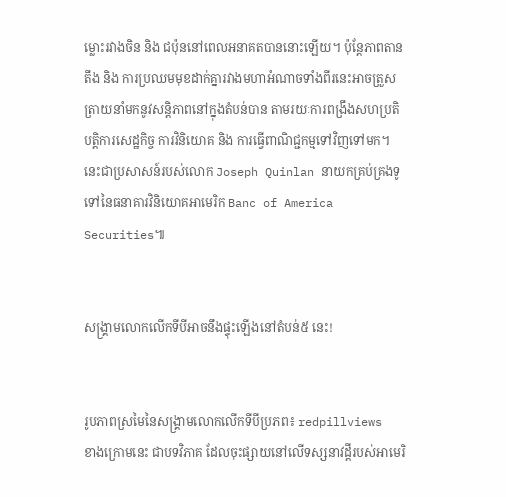ម្លោះរវាងចិន និង ជប៉ុននៅពេលអនាគតបាននោះឡើយ។ ប៉ុន្តែភាពតានតឹង និង ការប្រឈមមុខដាក់គ្នារវាងមហាអំណាចទាំងពីរនេះអាចត្រួសត្រាយនាំមកនូវសន្តិភាពនៅក្នុងតំបន់បាន តាមរយៈការពង្រឹងសហប្រតិបត្តិការសេដ្ឋកិច្ច ការវិនិយោគ និង ការធ្វើពាណិជ្ជកម្មទៅវិញទៅមក។ នេះជាប្រសាសន៍របស់លោក Joseph Quinlan នាយកគ្រប់គ្រងទូទៅនៃធនាគារវិនិយោគអាមេរិក Banc of America Securities៕


សង្គ្រាមលោកលើកទីបីអាចនឹងផ្ទុះឡើងនៅតំបន់៥ នេះ!


រូបភាពស្រមៃនៃសង្គ្រាមលោកលើកទីបីប្រភព៖ redpillviews
ខាងក្រោមនេះ ជាបទវិភាគ ដែលចុះផ្សាយនៅលើទស្សនាវដ្ដីរបស់អាមេរិ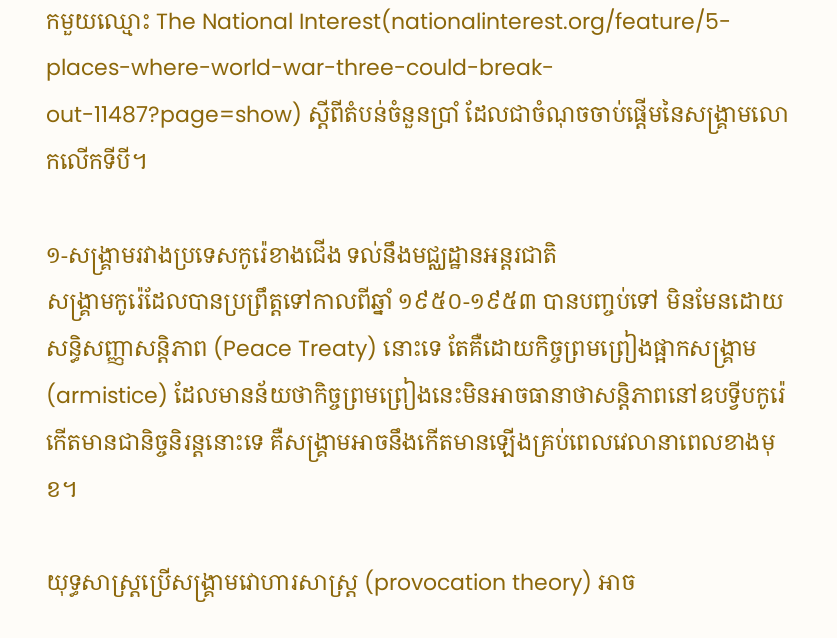កមួយឈ្មោះ The National Interest(nationalinterest.org/feature/5-places-where-world-war-three-could-break-out-11487?page=show) ស្ដីពីតំបន់ចំនួនប្រាំ ដែលជាចំណុចចាប់ផ្ដើមនៃសង្គ្រាមលោកលើកទីបី។

១-សង្គ្រាមរវាងប្រទេសកូរ៉េខាងជើង ទល់នឹងមជ្ឈដ្ឋានអន្តរជាតិ
សង្គ្រាមកូរ៉េដែលបានប្រព្រឹត្តទៅកាលពីឆ្នាំ ១៩៥០-១៩៥៣ បានបញ្ចប់ទៅ មិនមែនដោយសន្ធិសញ្ញាសន្តិភាព (Peace Treaty) នោះទេ តែគឺដោយកិច្ចព្រមព្រៀងផ្អាកសង្គ្រាម (armistice) ដែលមានន័យថាកិច្ចព្រមព្រៀងនេះមិនអាចធានាថាសន្តិភាពនៅឧបទ្វីបកូរ៉េកើតមានជានិច្ចនិរន្តនោះទេ គឺសង្គ្រាមអាចនឹងកើតមានឡើងគ្រប់ពេលវេលានាពេលខាងមុខ។

យុទ្ធសាស្ត្រប្រើសង្គ្រាមវោហារសាស្ត្រ (provocation theory) អាច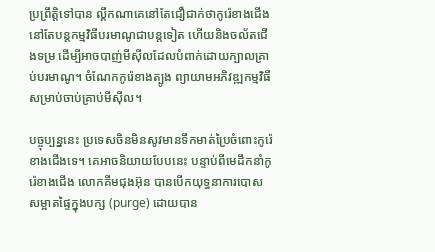ប្រព្រឹត្តិទៅបាន ល្គឹកណាគេនៅតែជឿជាក់ថាកូរ៉េខាងជើង នៅតែបន្តកម្មវិធីបរមាណូជាបន្តទៀត ហើយនិងចល័តជើងទម្រ ដើម្បីអាចបាញ់មីស៊ីលដែលបំពាក់ដោយក្បាលគ្រាប់បរមាណូ។ ចំណែកកូរ៉េខាងត្បូង ព្យាយាមអភិវឌ្ឍកម្មវិធីសម្រាប់ចាប់គ្រាប់មីស៊ីល។

បច្ចុប្បន្ននេះ ប្រទេសចិនមិនសូវមានទឹកមាត់ប្រៃចំពោះកូរ៉េខាងជើងទេ។ គេអាចនិយាយបែបនេះ បន្ទាប់ពីមេដឹកនាំកូរ៉េខាងជើង លោកគីមជុងអ៊ុន បានបើកយុទ្ធនាការបោសសម្អាតផ្ទៃក្នុងបក្ស (purge) ដោយបាន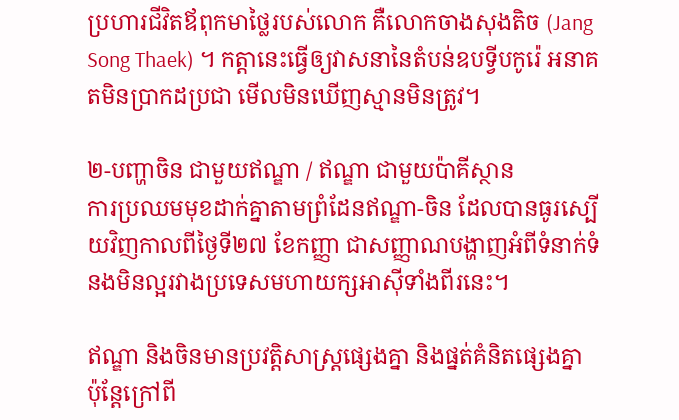ប្រហារជីវិតឪពុកមាថ្លៃរបស់លោក គឺលោកចាងសុងតិច (Jang Song Thaek) ។ កត្តានេះធ្វើឲ្យវាសនានៃតំបន់ឧបទ្វីបកូរ៉េ អនាគតមិនប្រាកដប្រជា មើលមិនឃើញស្មានមិនត្រូវ។

២-បញ្ហាចិន ជាមួយឥណ្ឌា / ឥណ្ឌា ជាមួយប៉ាគីស្ថាន
ការប្រឈមមុខដាក់គ្នាតាមព្រំដែនឥណ្ឌា-ចិន ដែលបានធូរស្បើយវិញកាលពីថ្ងៃទី២៧ ខែកញ្ញា ជាសញ្ញាណបង្ហាញអំពីទំនាក់ទំនងមិនល្អរវាងប្រទេសមហាយក្សអាស៊ីទាំងពីរនេះ។

ឥណ្ឌា និងចិនមានប្រវត្តិសាស្ត្រផ្សេងគ្នា និងផ្នត់គំនិតផ្សេងគ្នា ប៉ុន្តែក្រៅពី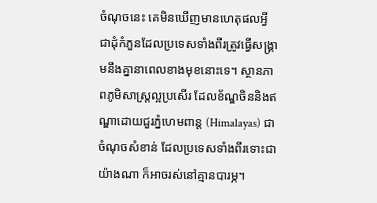ចំណុចនេះ គេមិនឃើញមានហេតុផលអ្វីជាដុំកំភួនដែលប្រទេសទាំងពីរត្រូវធ្វើសង្គ្រាមនឹងគ្នានាពេលខាងមុខនោះទេ។ ស្ថានភាពភូមិសាស្ត្រល្អប្រសើរ ដែលខ័ណ្ឌចិននិងឥណ្ឌាដោយជួរភ្នំហេមពាន្ត (Himalayas) ជាចំណុចសំខាន់ ដែលប្រទេសទាំងពីរទោះជាយ៉ាងណា ក៏អាចរស់នៅគ្មានបារម្ភ។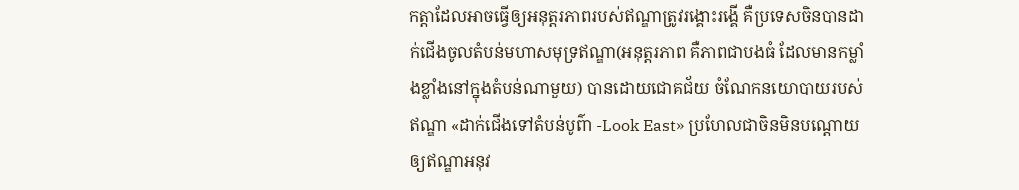កត្តាដែលអាចធ្វើឲ្យអនុត្តរភាពរបស់ឥណ្ឌាត្រូវរង្គោះរង្គើ គឺប្រទេសចិនបានដាក់ជើងចូលតំបន់មហាសមុទ្រឥណ្ឌា(អនុត្តរភាព គឺភាពជាបងធំ ដែលមានកម្លាំងខ្លាំងនៅក្នុងតំបន់ណាមួយ) បានដោយជោគជ័យ ចំណែកនយោបាយរបស់ឥណ្ឌា «ដាក់ជើងទៅតំបន់បូព៌ា -Look East» ប្រហែលជាចិនមិនបណ្ដោយឲ្យឥណ្ឌាអនុវ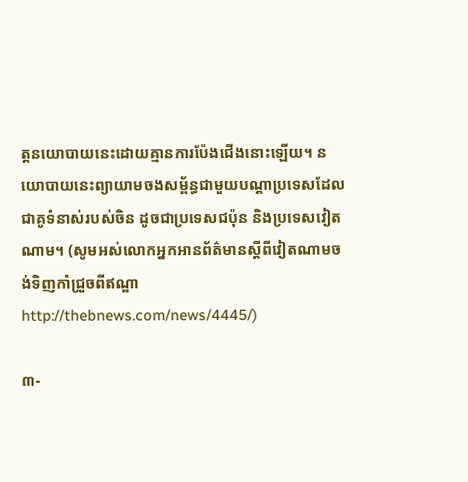ត្តនយោបាយនេះដោយគ្មានការប៉ែងជើងនោះឡើយ។ នយោបាយនេះព្យាយាមចងសម្ព័ន្ធជាមួយបណ្ដាប្រទេសដែលជាគូទំនាស់របស់ចិន ដូចជាប្រទេសជប៉ុន និងប្រទេសវៀតណាម។ (សូមអស់លោកអ្នកអានព័ត៌មានស្ដីពីវៀតណាមចង់ទិញកាំជ្រួចពីឥណ្ឌាhttp://thebnews.com/news/4445/)

៣-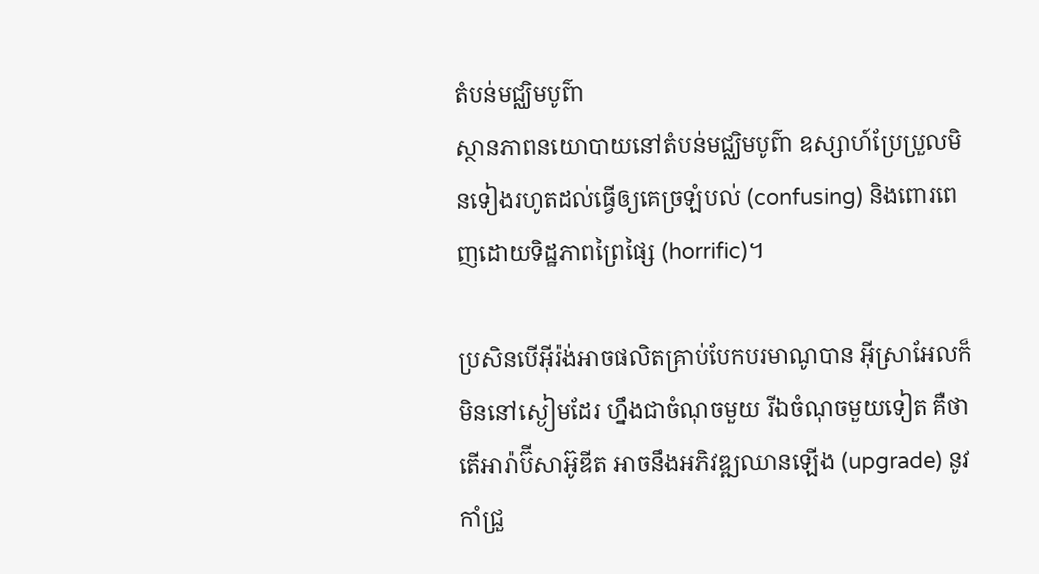តំបន់មជ្ឈិមបូព៌ា
ស្ថានភាពនយោបាយនៅតំបន់មជ្ឈិមបូព៌ា ឧស្សាហ៍ប្រែប្រួលមិនទៀងរហូតដល់ធ្វើឲ្យគេច្រឡំបល់ (confusing) និងពោរពេញដោយទិដ្ឋភាពព្រៃផ្សៃ (horrific)។

ប្រសិនបើអ៊ីរ៉ង់អាចផលិតគ្រាប់បែកបរមាណូបាន អ៊ីស្រាអែលក៏មិននៅស្ងៀមដែរ ហ្នឹងជាចំណុចមួយ រីឯចំណុចមួយទៀត គឺថាតើអារ៉ាប៊ីសាអ៊ូឌីត អាចនឹងអភិវឌ្ឍឈានឡើង (upgrade) នូវកាំជ្រួ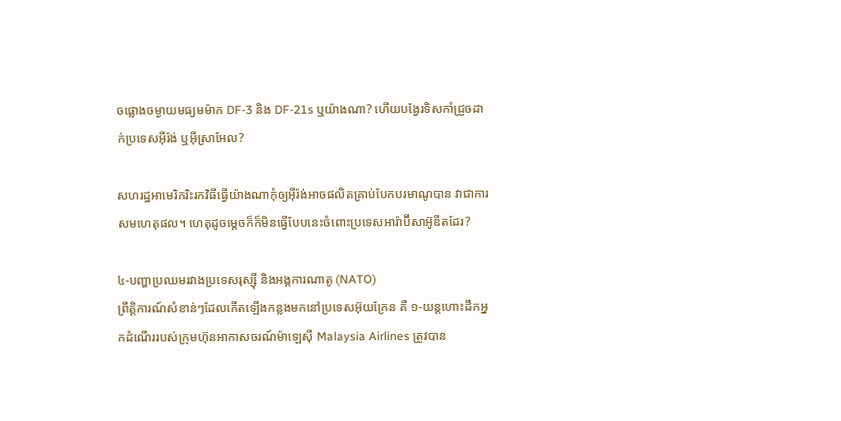ចផ្លោងចម្ងាយមធ្យមម៉ាក DF-3 និង DF-21s ឬយ៉ាងណា? ហើយបង្វែរទិសកាំជ្រួចដាក់ប្រទេសអ៊ីរ៉ង់ ឬអ៊ីស្រាអែល?

សហរដ្ឋអាមេរិករិះរកវិធីធ្វើយ៉ាងណាកុំឲ្យអ៊ីរ៉ង់អាចផលិតគ្រាប់បែកបរមាណូបាន វាជាការសមហេតុផល។ ហេតុដូចម្ដេចក៏ក៏មិនធ្វើបែបនេះចំពោះប្រទេសអារ៉ាប៊ីសាអ៊ូឌីតដែរ?

៤-បញ្ហាប្រឈមរវាងប្រទេសរុស្ស៊ី និងអង្គការណាតូ (NATO)
ព្រឹត្តិការណ៍សំខាន់ៗដែលកើតឡើងកន្លងមកនៅប្រទេសអ៊ុយក្រែន គឺ ១-យន្តហោះដឹកអ្នកដំណើររបស់ក្រុមហ៊ុនអាកាសចរណ៍ម៉ាឡេស៊ី Malaysia Airlines ត្រូវបាន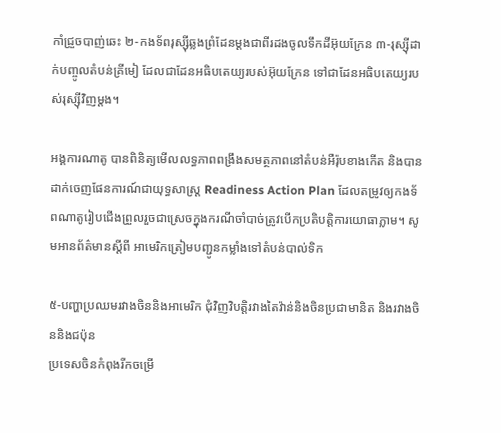កាំជ្រួចបាញ់ឆេះ ២-កងទ័ពរុស្ស៊ីឆ្លងព្រំដែនម្ដងជាពីរដងចូលទឹកដីអ៊ុយក្រែន ៣-រុស្ស៊ីដាក់បញ្ចូលតំបន់គ្រីមៀ ដែលជាដែនអធិបតេយ្យរបស់អ៊ុយក្រែន ទៅជាដែនអធិបតេយ្យរបស់រុស្ស៊ីវិញម្ដង។

អង្គការណាតូ បានពិនិត្យមើលលទ្ធភាពពង្រឹងសមត្ថភាពនៅតំបន់អឺរ៉ុបខាងកើត និងបានដាក់ចេញផែនការណ៍ជាយុទ្ធសាស្ត្រ Readiness Action Plan ដែលតម្រូវឲ្យកងទ័ពណាតូរៀបជើងព្រួលរួចជាស្រេចក្នុងករណីចាំបាច់ត្រូវបើកប្រតិបត្តិការយោធាភ្លាម។ សូមអានព័ត៌មានស្ដីពី អាមេរិកត្រៀមបញ្ជូនកម្លាំងទៅតំបន់បាល់ទិក

៥-បញ្ហាប្រឈមរវាងចិននិងអាមេរិក ជុំវិញវិបត្តិរវាងតៃវ៉ាន់និងចិនប្រជាមានិត និងរវាងចិននិងជប៉ុន
ប្រទេសចិនកំពុងរីកចម្រើ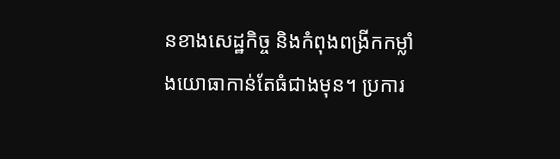នខាងសេដ្ឋកិច្ច និងកំពុងពង្រីកកម្លាំងយោធាកាន់តែធំជាងមុន។ ប្រការ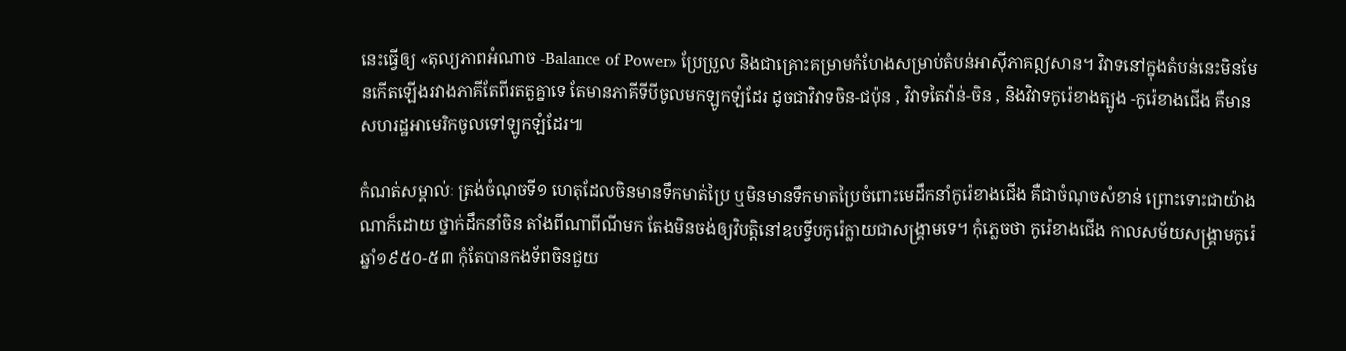នេះធ្វើឲ្យ «តុល្យភាពអំណាច -Balance of Power» ប្រែប្រួល និងជាគ្រោះគម្រាមកំហែងសម្រាប់តំបន់អាស៊ីភាគឦសាន។ វិវាទនៅក្នុងតំបន់នេះមិនមែនកើតឡើងរវាងភាគីតែពីរតតួគ្នាទេ តែមានភាគីទីបីចូលមកឡូកឡំដែរ ដូចជាវិវាទចិន-ជប៉ុន , វិវាទតៃវ៉ាន់-ចិន , និងវិវាទកូរ៉េខាងត្បូង -កូរ៉េខាងជើង គឺមានសហរដ្ឋអាមេរិកចូលទៅឡូកឡំដែរ៕

កំណត់សម្គាល់ៈ ត្រង់ចំណុចទី១ ហេតុដែលចិនមានទឹកមាត់ប្រៃ ឬមិនមានទឹកមាតប្រៃចំពោះមេដឹកនាំកូរ៉េខាងជើង គឺជាចំណុចសំខាន់ ព្រោះទោះជាយ៉ាងណាក៏ដោយ ថ្នាក់ដឹកនាំចិន តាំងពីណាពីណីមក តែងមិនចង់ឲ្យវិបត្តិនៅឧបទ្វីបកូរ៉េក្លាយជាសង្គ្រាមទេ។ កុំភ្លេចថា កូរ៉េខាងជើង កាលសម័យសង្គ្រាមកូរ៉េឆ្នាំ១៩៥០-៥៣ កុំតែបានកងទ័ពចិនជួយ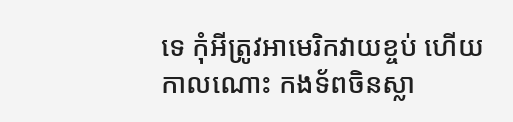ទេ កុំអីត្រូវអាមេរិកវាយខ្ចប់ ហើយកាលណោះ កងទ័ពចិនស្លា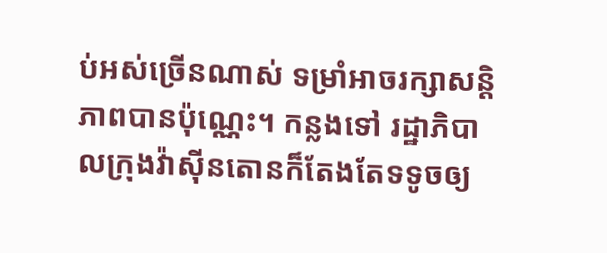ប់អស់ច្រើនណាស់ ទម្រាំអាចរក្សាសន្តិភាពបានប៉ុណ្ណេះ។ កន្លងទៅ រដ្ឋាភិបាលក្រុងវ៉ាស៊ីនតោនក៏តែងតែទទូចឲ្យ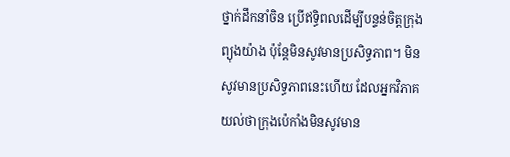ថ្នាក់ដឹកនាំចិន ប្រើឥទ្ធិពលដើម្បីបន្ទន់ចិត្តក្រុងព្យុងយ៉ាង ប៉ុន្តែមិនសូវមានប្រសិទ្ធភាព។ មិនសូវមានប្រសិទ្ធភាពនេះហើយ ដែលអ្នកវិភាគយល់ថាក្រុងប៉េកាំងមិនសូវមាន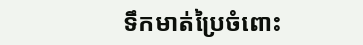ទឹកមាត់ប្រៃចំពោះ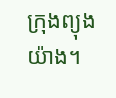ក្រុងព្យុងយ៉ាង។